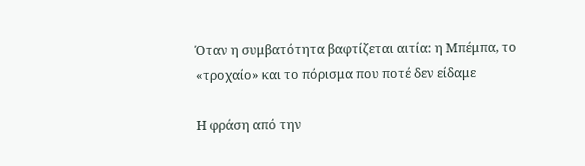Όταν η συμβατότητα βαφτίζεται αιτία: η Μπέμπα, το «τροχαίο» και το πόρισμα που ποτέ δεν είδαμε

Η φράση από την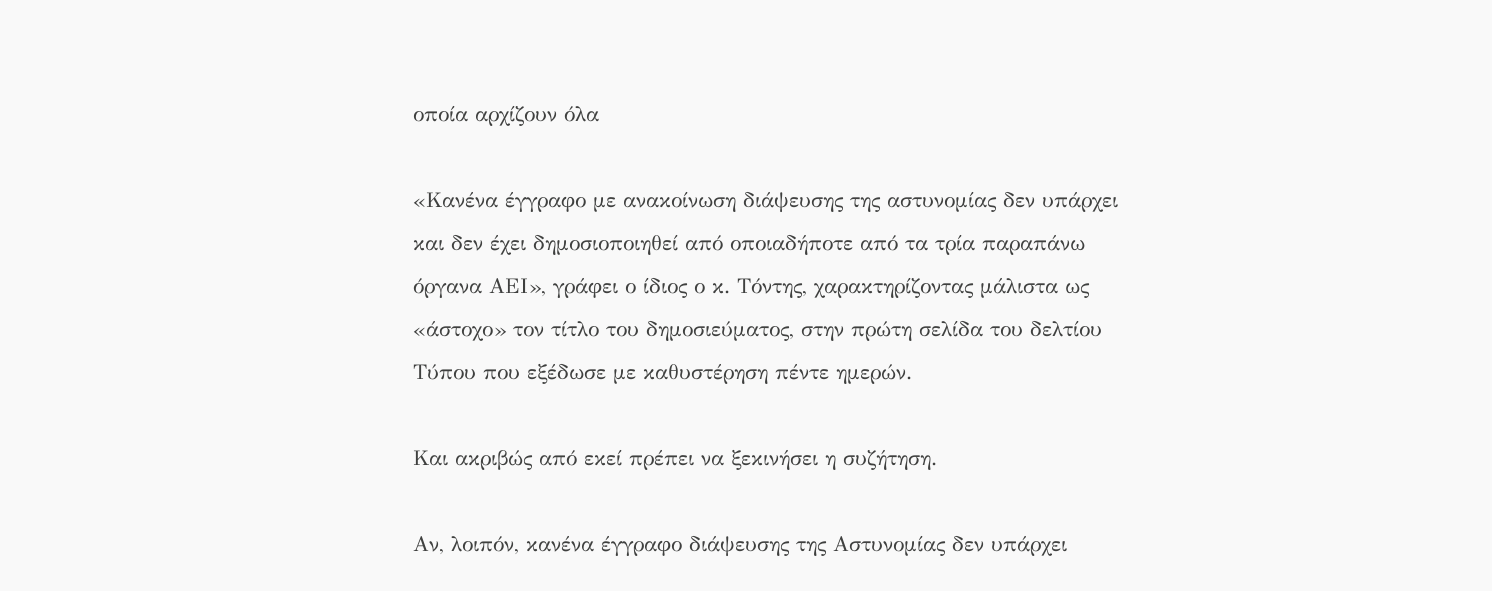οποία αρχίζουν όλα

«Κανένα έγγραφο με ανακοίνωση διάψευσης της αστυνομίας δεν υπάρχει και δεν έχει δημοσιοποιηθεί από οποιαδήποτε από τα τρία παραπάνω όργανα ΑΕΙ», γράφει ο ίδιος ο κ. Τόντης, χαρακτηρίζοντας μάλιστα ως «άστοχο» τον τίτλο του δημοσιεύματος, στην πρώτη σελίδα του δελτίου Τύπου που εξέδωσε με καθυστέρηση πέντε ημερών.

Και ακριβώς από εκεί πρέπει να ξεκινήσει η συζήτηση.

Αν, λοιπόν, κανένα έγγραφο διάψευσης της Αστυνομίας δεν υπάρχει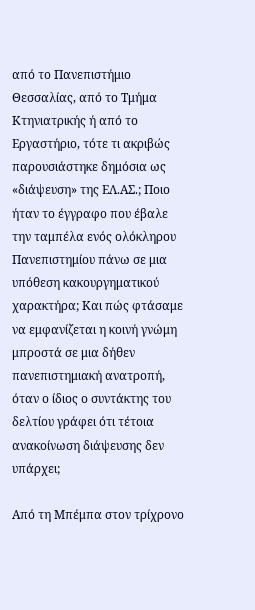από το Πανεπιστήμιο Θεσσαλίας, από το Τμήμα Κτηνιατρικής ή από το Εργαστήριο, τότε τι ακριβώς παρουσιάστηκε δημόσια ως «διάψευση» της ΕΛ.ΑΣ.; Ποιο ήταν το έγγραφο που έβαλε την ταμπέλα ενός ολόκληρου Πανεπιστημίου πάνω σε μια υπόθεση κακουργηματικού χαρακτήρα; Και πώς φτάσαμε να εμφανίζεται η κοινή γνώμη μπροστά σε μια δήθεν πανεπιστημιακή ανατροπή, όταν ο ίδιος ο συντάκτης του δελτίου γράφει ότι τέτοια ανακοίνωση διάψευσης δεν υπάρχει;

Από τη Μπέμπα στον τρίχρονο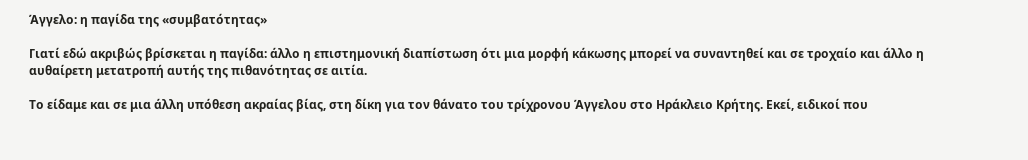Άγγελο: η παγίδα της «συμβατότητας»

Γιατί εδώ ακριβώς βρίσκεται η παγίδα: άλλο η επιστημονική διαπίστωση ότι μια μορφή κάκωσης μπορεί να συναντηθεί και σε τροχαίο και άλλο η αυθαίρετη μετατροπή αυτής της πιθανότητας σε αιτία.

Το είδαμε και σε μια άλλη υπόθεση ακραίας βίας, στη δίκη για τον θάνατο του τρίχρονου Άγγελου στο Ηράκλειο Κρήτης. Εκεί, ειδικοί που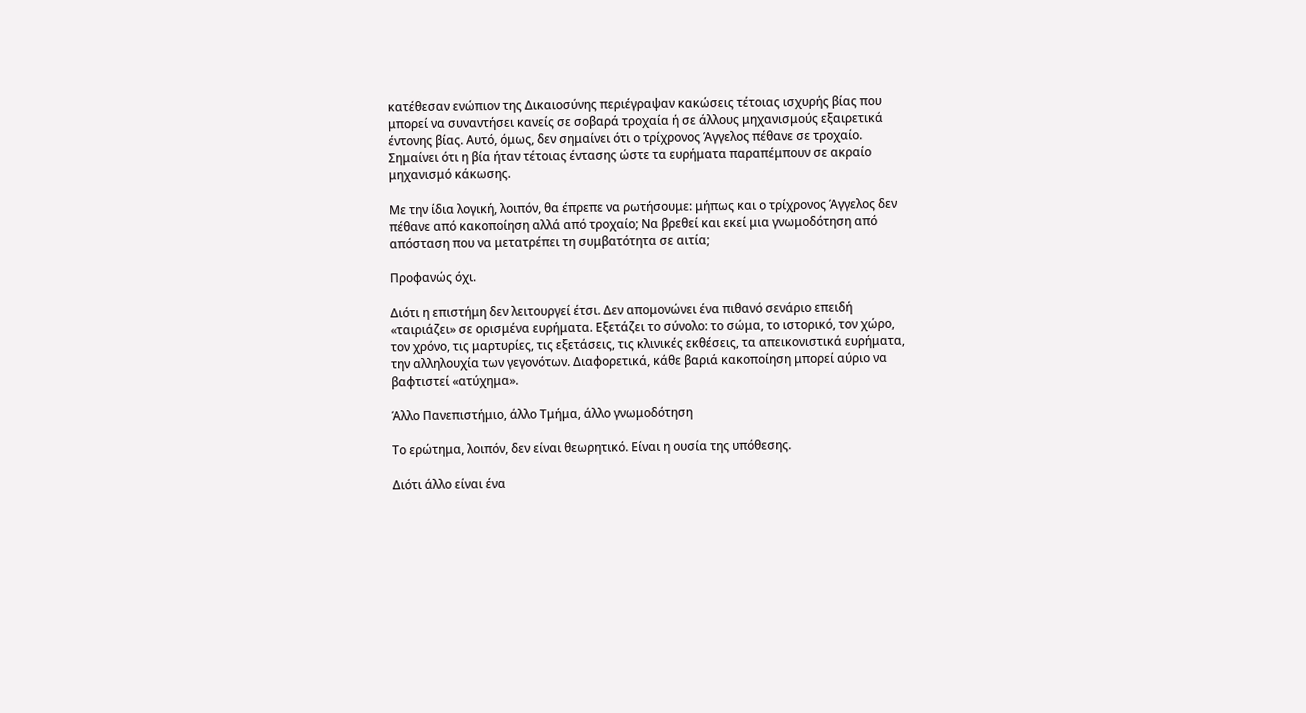κατέθεσαν ενώπιον της Δικαιοσύνης περιέγραψαν κακώσεις τέτοιας ισχυρής βίας που μπορεί να συναντήσει κανείς σε σοβαρά τροχαία ή σε άλλους μηχανισμούς εξαιρετικά έντονης βίας. Αυτό, όμως, δεν σημαίνει ότι ο τρίχρονος Άγγελος πέθανε σε τροχαίο. Σημαίνει ότι η βία ήταν τέτοιας έντασης ώστε τα ευρήματα παραπέμπουν σε ακραίο μηχανισμό κάκωσης.

Με την ίδια λογική, λοιπόν, θα έπρεπε να ρωτήσουμε: μήπως και ο τρίχρονος Άγγελος δεν πέθανε από κακοποίηση αλλά από τροχαίο; Να βρεθεί και εκεί μια γνωμοδότηση από απόσταση που να μετατρέπει τη συμβατότητα σε αιτία;

Προφανώς όχι.

Διότι η επιστήμη δεν λειτουργεί έτσι. Δεν απομονώνει ένα πιθανό σενάριο επειδή «ταιριάζει» σε ορισμένα ευρήματα. Εξετάζει το σύνολο: το σώμα, το ιστορικό, τον χώρο, τον χρόνο, τις μαρτυρίες, τις εξετάσεις, τις κλινικές εκθέσεις, τα απεικονιστικά ευρήματα, την αλληλουχία των γεγονότων. Διαφορετικά, κάθε βαριά κακοποίηση μπορεί αύριο να βαφτιστεί «ατύχημα».

Άλλο Πανεπιστήμιο, άλλο Τμήμα, άλλο γνωμοδότηση

Το ερώτημα, λοιπόν, δεν είναι θεωρητικό. Είναι η ουσία της υπόθεσης.

Διότι άλλο είναι ένα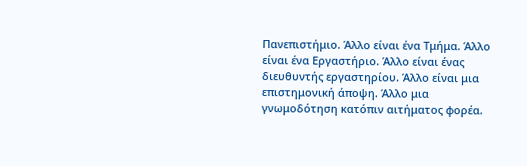Πανεπιστήμιο. Άλλο είναι ένα Τμήμα. Άλλο είναι ένα Εργαστήριο. Άλλο είναι ένας διευθυντής εργαστηρίου. Άλλο είναι μια επιστημονική άποψη. Άλλο μια γνωμοδότηση κατόπιν αιτήματος φορέα.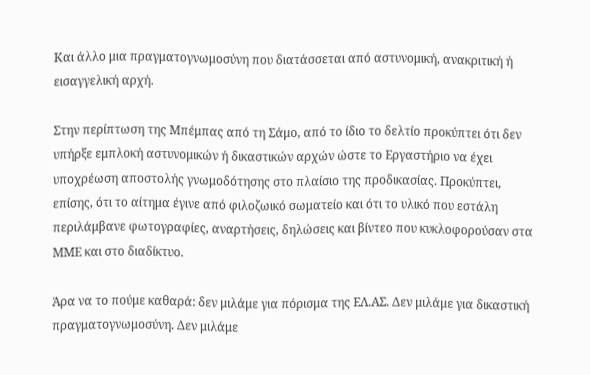Και άλλο μια πραγματογνωμοσύνη που διατάσσεται από αστυνομική, ανακριτική ή εισαγγελική αρχή.

Στην περίπτωση της Μπέμπας από τη Σάμο, από το ίδιο το δελτίο προκύπτει ότι δεν υπήρξε εμπλοκή αστυνομικών ή δικαστικών αρχών ώστε το Εργαστήριο να έχει υποχρέωση αποστολής γνωμοδότησης στο πλαίσιο της προδικασίας. Προκύπτει, επίσης, ότι το αίτημα έγινε από φιλοζωικό σωματείο και ότι το υλικό που εστάλη περιλάμβανε φωτογραφίες, αναρτήσεις, δηλώσεις και βίντεο που κυκλοφορούσαν στα ΜΜΕ και στο διαδίκτυο.

Άρα να το πούμε καθαρά: δεν μιλάμε για πόρισμα της ΕΛ.ΑΣ. Δεν μιλάμε για δικαστική πραγματογνωμοσύνη. Δεν μιλάμε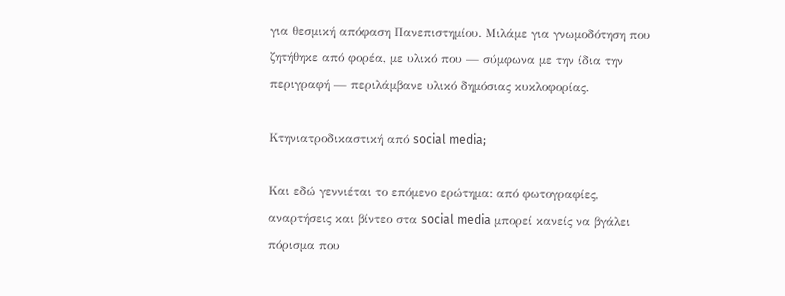για θεσμική απόφαση Πανεπιστημίου. Μιλάμε για γνωμοδότηση που ζητήθηκε από φορέα, με υλικό που — σύμφωνα με την ίδια την περιγραφή — περιλάμβανε υλικό δημόσιας κυκλοφορίας.

Κτηνιατροδικαστική από social media;

Και εδώ γεννιέται το επόμενο ερώτημα: από φωτογραφίες, αναρτήσεις και βίντεο στα social media μπορεί κανείς να βγάλει πόρισμα που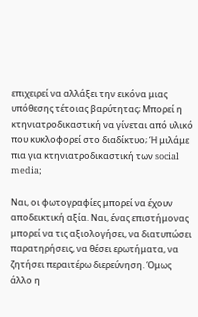επιχειρεί να αλλάξει την εικόνα μιας υπόθεσης τέτοιας βαρύτητας; Μπορεί η κτηνιατροδικαστική να γίνεται από υλικό που κυκλοφορεί στο διαδίκτυο; Ή μιλάμε πια για κτηνιατροδικαστική των social media;

Ναι, οι φωτογραφίες μπορεί να έχουν αποδεικτική αξία. Ναι, ένας επιστήμονας μπορεί να τις αξιολογήσει, να διατυπώσει παρατηρήσεις, να θέσει ερωτήματα, να ζητήσει περαιτέρω διερεύνηση. Όμως άλλο η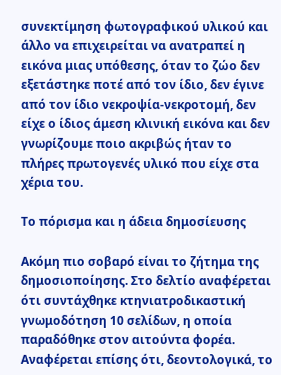συνεκτίμηση φωτογραφικού υλικού και άλλο να επιχειρείται να ανατραπεί η εικόνα μιας υπόθεσης, όταν το ζώο δεν εξετάστηκε ποτέ από τον ίδιο, δεν έγινε από τον ίδιο νεκροψία-νεκροτομή, δεν είχε ο ίδιος άμεση κλινική εικόνα και δεν γνωρίζουμε ποιο ακριβώς ήταν το πλήρες πρωτογενές υλικό που είχε στα χέρια του.

Το πόρισμα και η άδεια δημοσίευσης

Ακόμη πιο σοβαρό είναι το ζήτημα της δημοσιοποίησης. Στο δελτίο αναφέρεται ότι συντάχθηκε κτηνιατροδικαστική γνωμοδότηση 10 σελίδων, η οποία παραδόθηκε στον αιτούντα φορέα. Αναφέρεται επίσης ότι, δεοντολογικά, το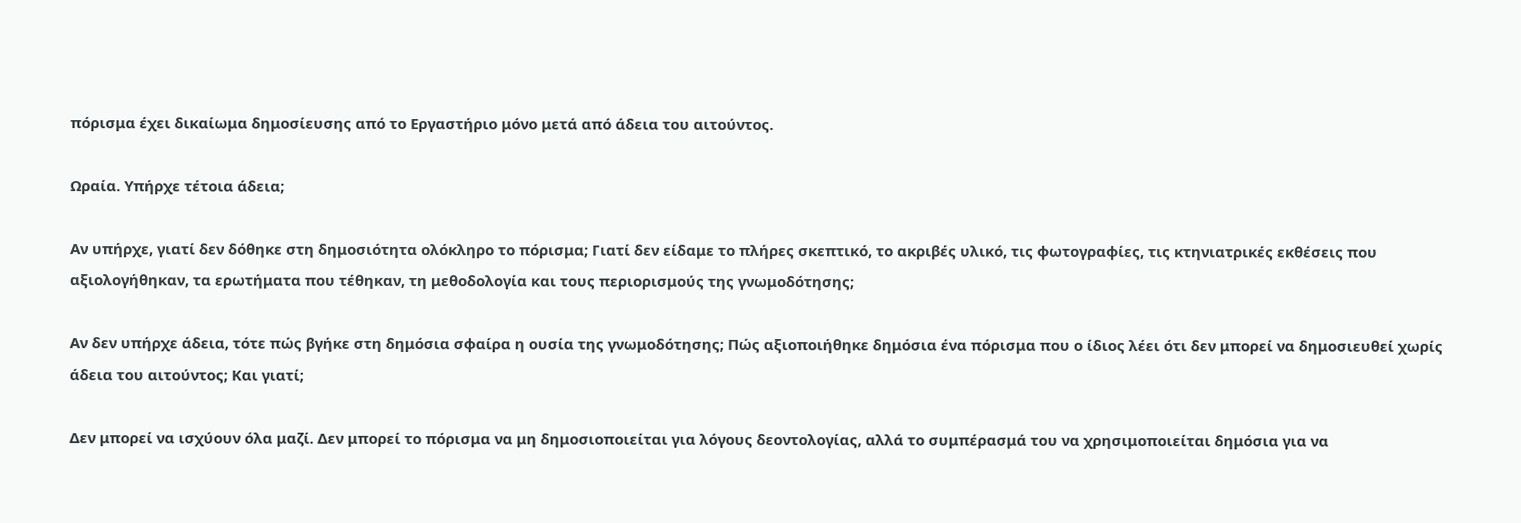πόρισμα έχει δικαίωμα δημοσίευσης από το Εργαστήριο μόνο μετά από άδεια του αιτούντος.

Ωραία. Υπήρχε τέτοια άδεια;

Αν υπήρχε, γιατί δεν δόθηκε στη δημοσιότητα ολόκληρο το πόρισμα; Γιατί δεν είδαμε το πλήρες σκεπτικό, το ακριβές υλικό, τις φωτογραφίες, τις κτηνιατρικές εκθέσεις που αξιολογήθηκαν, τα ερωτήματα που τέθηκαν, τη μεθοδολογία και τους περιορισμούς της γνωμοδότησης;

Αν δεν υπήρχε άδεια, τότε πώς βγήκε στη δημόσια σφαίρα η ουσία της γνωμοδότησης; Πώς αξιοποιήθηκε δημόσια ένα πόρισμα που ο ίδιος λέει ότι δεν μπορεί να δημοσιευθεί χωρίς άδεια του αιτούντος; Και γιατί;

Δεν μπορεί να ισχύουν όλα μαζί. Δεν μπορεί το πόρισμα να μη δημοσιοποιείται για λόγους δεοντολογίας, αλλά το συμπέρασμά του να χρησιμοποιείται δημόσια για να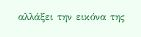αλλάξει την εικόνα της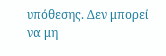υπόθεσης. Δεν μπορεί να μη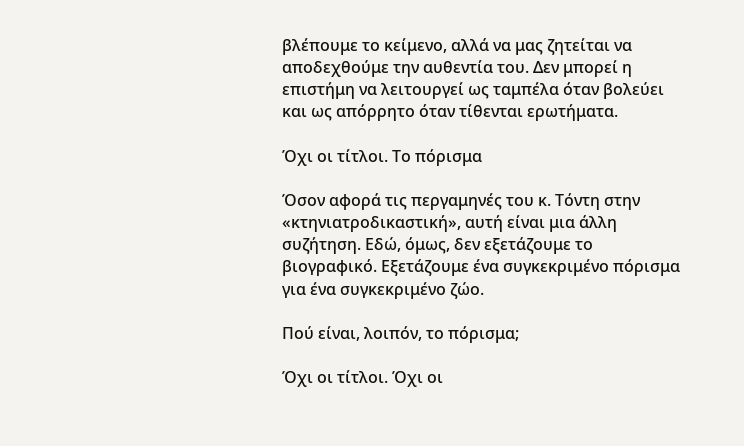βλέπουμε το κείμενο, αλλά να μας ζητείται να αποδεχθούμε την αυθεντία του. Δεν μπορεί η επιστήμη να λειτουργεί ως ταμπέλα όταν βολεύει και ως απόρρητο όταν τίθενται ερωτήματα.

Όχι οι τίτλοι. Το πόρισμα

Όσον αφορά τις περγαμηνές του κ. Τόντη στην «κτηνιατροδικαστική», αυτή είναι μια άλλη συζήτηση. Εδώ, όμως, δεν εξετάζουμε το βιογραφικό. Εξετάζουμε ένα συγκεκριμένο πόρισμα για ένα συγκεκριμένο ζώο.

Πού είναι, λοιπόν, το πόρισμα;

Όχι οι τίτλοι. Όχι οι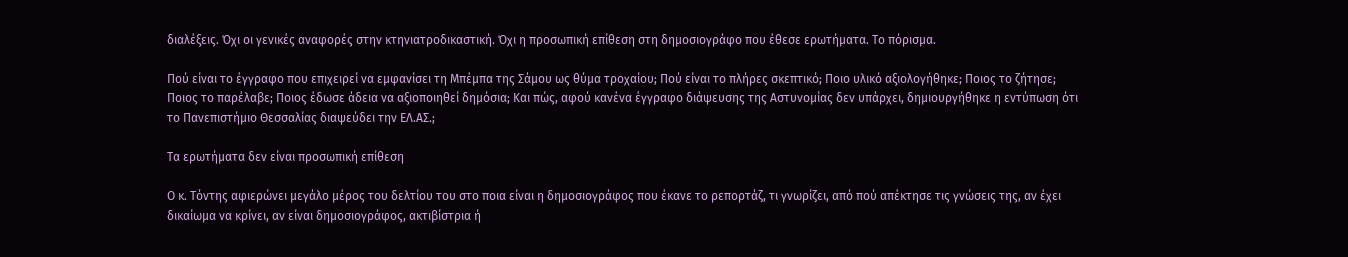διαλέξεις. Όχι οι γενικές αναφορές στην κτηνιατροδικαστική. Όχι η προσωπική επίθεση στη δημοσιογράφο που έθεσε ερωτήματα. Το πόρισμα.

Πού είναι το έγγραφο που επιχειρεί να εμφανίσει τη Μπέμπα της Σάμου ως θύμα τροχαίου; Πού είναι το πλήρες σκεπτικό; Ποιο υλικό αξιολογήθηκε; Ποιος το ζήτησε; Ποιος το παρέλαβε; Ποιος έδωσε άδεια να αξιοποιηθεί δημόσια; Και πώς, αφού κανένα έγγραφο διάψευσης της Αστυνομίας δεν υπάρχει, δημιουργήθηκε η εντύπωση ότι το Πανεπιστήμιο Θεσσαλίας διαψεύδει την ΕΛ.ΑΣ.;

Τα ερωτήματα δεν είναι προσωπική επίθεση

Ο κ. Τόντης αφιερώνει μεγάλο μέρος του δελτίου του στο ποια είναι η δημοσιογράφος που έκανε το ρεπορτάζ, τι γνωρίζει, από πού απέκτησε τις γνώσεις της, αν έχει δικαίωμα να κρίνει, αν είναι δημοσιογράφος, ακτιβίστρια ή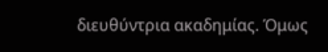διευθύντρια ακαδημίας. Όμως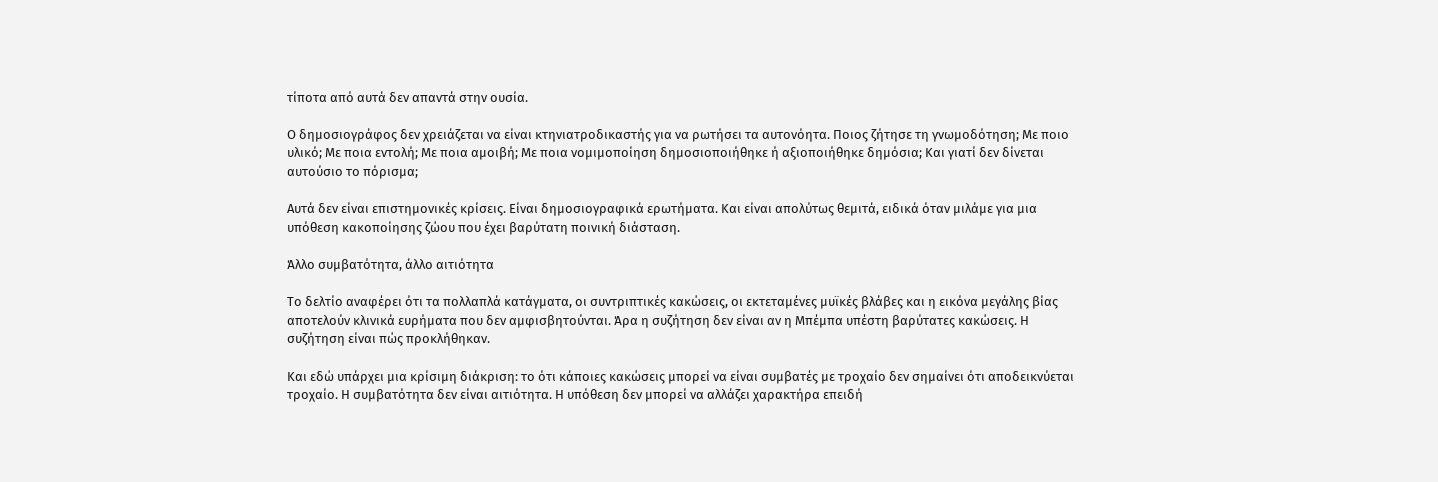τίποτα από αυτά δεν απαντά στην ουσία.

Ο δημοσιογράφος δεν χρειάζεται να είναι κτηνιατροδικαστής για να ρωτήσει τα αυτονόητα. Ποιος ζήτησε τη γνωμοδότηση; Με ποιο υλικό; Με ποια εντολή; Με ποια αμοιβή; Με ποια νομιμοποίηση δημοσιοποιήθηκε ή αξιοποιήθηκε δημόσια; Και γιατί δεν δίνεται αυτούσιο το πόρισμα;

Αυτά δεν είναι επιστημονικές κρίσεις. Είναι δημοσιογραφικά ερωτήματα. Και είναι απολύτως θεμιτά, ειδικά όταν μιλάμε για μια υπόθεση κακοποίησης ζώου που έχει βαρύτατη ποινική διάσταση.

Άλλο συμβατότητα, άλλο αιτιότητα

Το δελτίο αναφέρει ότι τα πολλαπλά κατάγματα, οι συντριπτικές κακώσεις, οι εκτεταμένες μυϊκές βλάβες και η εικόνα μεγάλης βίας αποτελούν κλινικά ευρήματα που δεν αμφισβητούνται. Άρα η συζήτηση δεν είναι αν η Μπέμπα υπέστη βαρύτατες κακώσεις. Η συζήτηση είναι πώς προκλήθηκαν.

Και εδώ υπάρχει μια κρίσιμη διάκριση: το ότι κάποιες κακώσεις μπορεί να είναι συμβατές με τροχαίο δεν σημαίνει ότι αποδεικνύεται τροχαίο. Η συμβατότητα δεν είναι αιτιότητα. Η υπόθεση δεν μπορεί να αλλάζει χαρακτήρα επειδή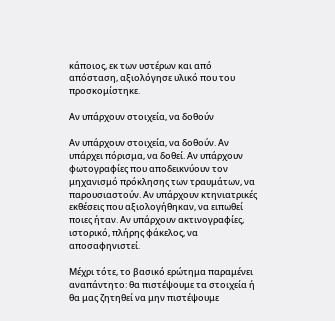κάποιος, εκ των υστέρων και από απόσταση, αξιολόγησε υλικό που του προσκομίστηκε.

Αν υπάρχουν στοιχεία, να δοθούν

Αν υπάρχουν στοιχεία, να δοθούν. Αν υπάρχει πόρισμα, να δοθεί. Αν υπάρχουν φωτογραφίες που αποδεικνύουν τον μηχανισμό πρόκλησης των τραυμάτων, να παρουσιαστούν. Αν υπάρχουν κτηνιατρικές εκθέσεις που αξιολογήθηκαν, να ειπωθεί ποιες ήταν. Αν υπάρχουν ακτινογραφίες, ιστορικό, πλήρης φάκελος, να αποσαφηνιστεί.

Μέχρι τότε, το βασικό ερώτημα παραμένει αναπάντητο: θα πιστέψουμε τα στοιχεία ή θα μας ζητηθεί να μην πιστέψουμε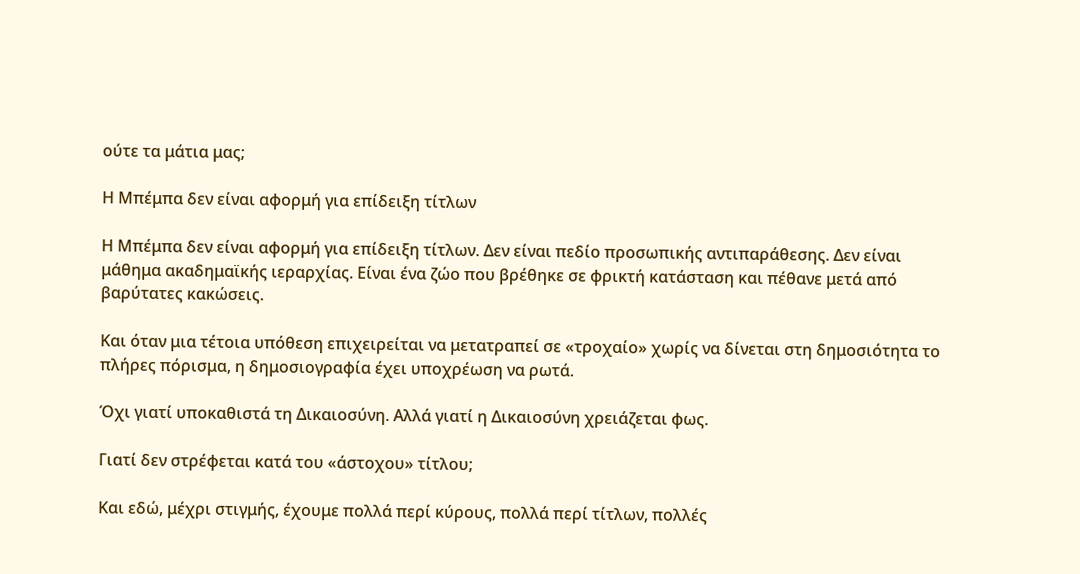ούτε τα μάτια μας;

Η Μπέμπα δεν είναι αφορμή για επίδειξη τίτλων

Η Μπέμπα δεν είναι αφορμή για επίδειξη τίτλων. Δεν είναι πεδίο προσωπικής αντιπαράθεσης. Δεν είναι μάθημα ακαδημαϊκής ιεραρχίας. Είναι ένα ζώο που βρέθηκε σε φρικτή κατάσταση και πέθανε μετά από βαρύτατες κακώσεις.

Και όταν μια τέτοια υπόθεση επιχειρείται να μετατραπεί σε «τροχαίο» χωρίς να δίνεται στη δημοσιότητα το πλήρες πόρισμα, η δημοσιογραφία έχει υποχρέωση να ρωτά.

Όχι γιατί υποκαθιστά τη Δικαιοσύνη. Αλλά γιατί η Δικαιοσύνη χρειάζεται φως.

Γιατί δεν στρέφεται κατά του «άστοχου» τίτλου;

Και εδώ, μέχρι στιγμής, έχουμε πολλά περί κύρους, πολλά περί τίτλων, πολλές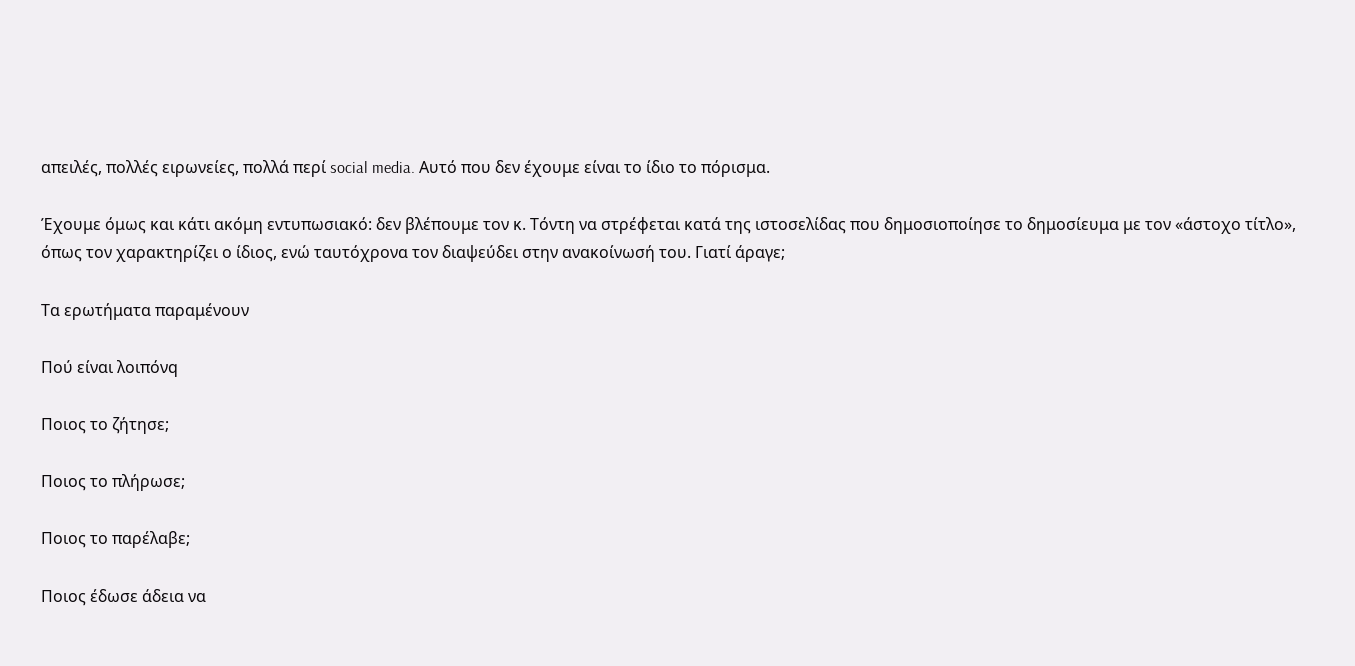απειλές, πολλές ειρωνείες, πολλά περί social media. Αυτό που δεν έχουμε είναι το ίδιο το πόρισμα.

Έχουμε όμως και κάτι ακόμη εντυπωσιακό: δεν βλέπουμε τον κ. Τόντη να στρέφεται κατά της ιστοσελίδας που δημοσιοποίησε το δημοσίευμα με τον «άστοχο τίτλο», όπως τον χαρακτηρίζει ο ίδιος, ενώ ταυτόχρονα τον διαψεύδει στην ανακοίνωσή του. Γιατί άραγε;

Τα ερωτήματα παραμένουν

Πού είναι λοιπόνq

Ποιος το ζήτησε;

Ποιος το πλήρωσε;

Ποιος το παρέλαβε;

Ποιος έδωσε άδεια να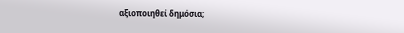αξιοποιηθεί δημόσια;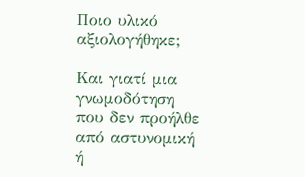Ποιο υλικό αξιολογήθηκε;

Και γιατί μια γνωμοδότηση που δεν προήλθε από αστυνομική ή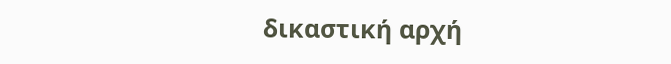δικαστική αρχή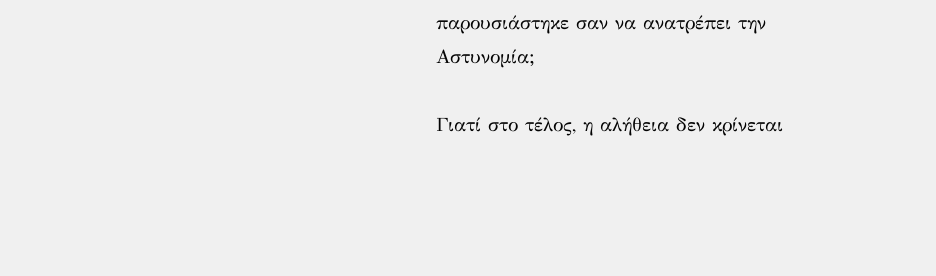παρουσιάστηκε σαν να ανατρέπει την Αστυνομία;

Γιατί στο τέλος, η αλήθεια δεν κρίνεται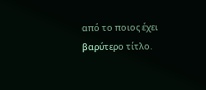από το ποιος έχει βαρύτερο τίτλο.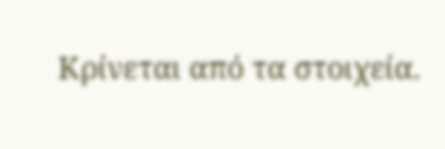Κρίνεται από τα στοιχεία.